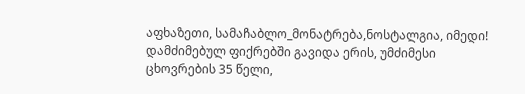აფხაზეთი, სამაჩაბლო_მონატრება,ნოსტალგია, იმედი!
დამძიმებულ ფიქრებში გავიდა ერის, უმძიმესი ცხოვრების 35 წელი,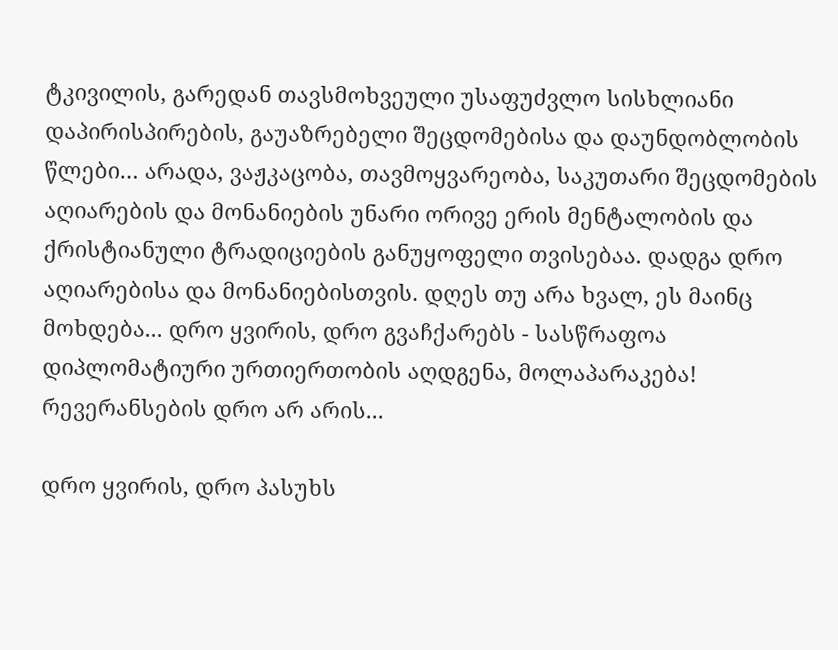ტკივილის, გარედან თავსმოხვეული უსაფუძვლო სისხლიანი დაპირისპირების, გაუაზრებელი შეცდომებისა და დაუნდობლობის წლები… არადა, ვაჟკაცობა, თავმოყვარეობა, საკუთარი შეცდომების აღიარების და მონანიების უნარი ორივე ერის მენტალობის და ქრისტიანული ტრადიციების განუყოფელი თვისებაა. დადგა დრო აღიარებისა და მონანიებისთვის. დღეს თუ არა ხვალ, ეს მაინც მოხდება... დრო ყვირის, დრო გვაჩქარებს - სასწრაფოა დიპლომატიური ურთიერთობის აღდგენა, მოლაპარაკება! რევერანსების დრო არ არის...

დრო ყვირის, დრო პასუხს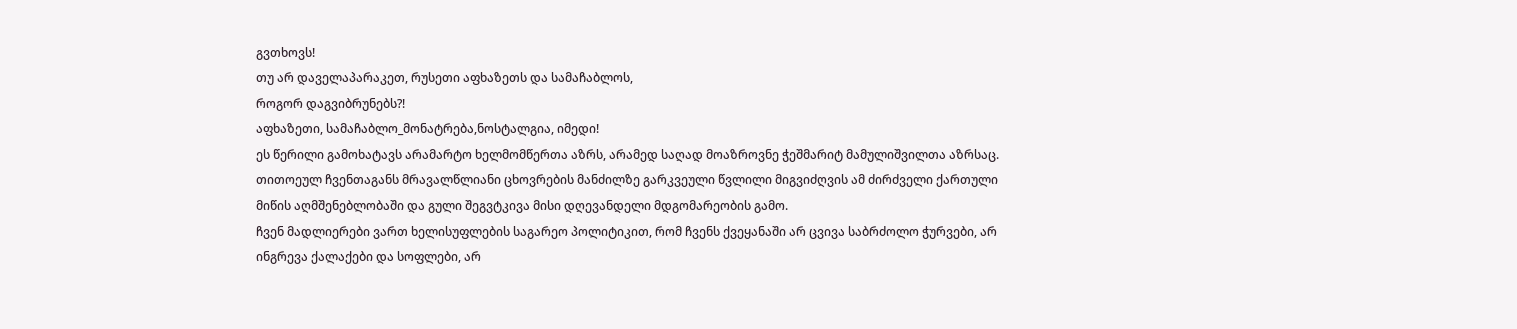გვთხოვს!
თუ არ დაველაპარაკეთ, რუსეთი აფხაზეთს და სამაჩაბლოს,
როგორ დაგვიბრუნებს?!
აფხაზეთი, სამაჩაბლო_მონატრება,ნოსტალგია, იმედი!
ეს წერილი გამოხატავს არამარტო ხელმომწერთა აზრს, არამედ საღად მოაზროვნე ჭეშმარიტ მამულიშვილთა აზრსაც.
თითოეულ ჩვენთაგანს მრავალწლიანი ცხოვრების მანძილზე გარკვეული წვლილი მიგვიძღვის ამ ძირძველი ქართული მიწის აღმშენებლობაში და გული შეგვტკივა მისი დღევანდელი მდგომარეობის გამო.
ჩვენ მადლიერები ვართ ხელისუფლების საგარეო პოლიტიკით, რომ ჩვენს ქვეყანაში არ ცვივა საბრძოლო ჭურვები, არ ინგრევა ქალაქები და სოფლები, არ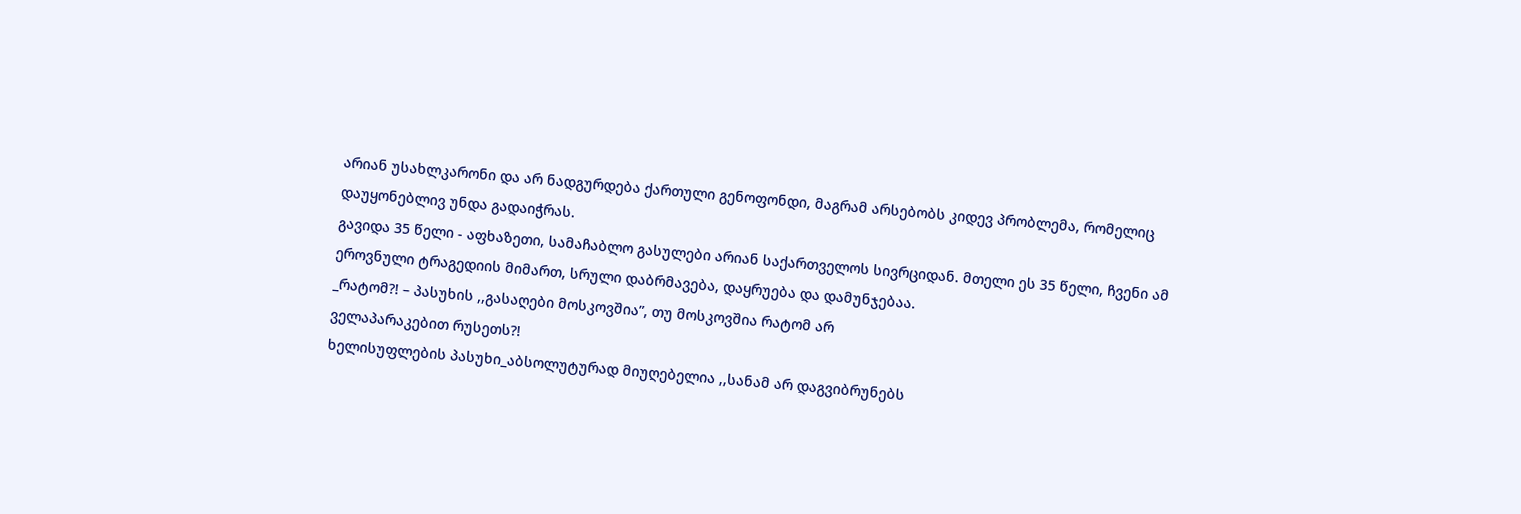არიან უსახლკარონი და არ ნადგურდება ქართული გენოფონდი, მაგრამ არსებობს კიდევ პრობლემა, რომელიც დაუყონებლივ უნდა გადაიჭრას.
გავიდა 35 წელი - აფხაზეთი, სამაჩაბლო გასულები არიან საქართველოს სივრციდან. მთელი ეს 35 წელი, ჩვენი ამ ეროვნული ტრაგედიის მიმართ, სრული დაბრმავება, დაყრუება და დამუნჯებაა.
_რატომ?! – პასუხის ,,გასაღები მოსკოვშია”, თუ მოსკოვშია რატომ არ
ველაპარაკებით რუსეთს?!
ხელისუფლების პასუხი_აბსოლუტურად მიუღებელია ,,სანამ არ დაგვიბრუნებს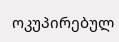ოკუპირებულ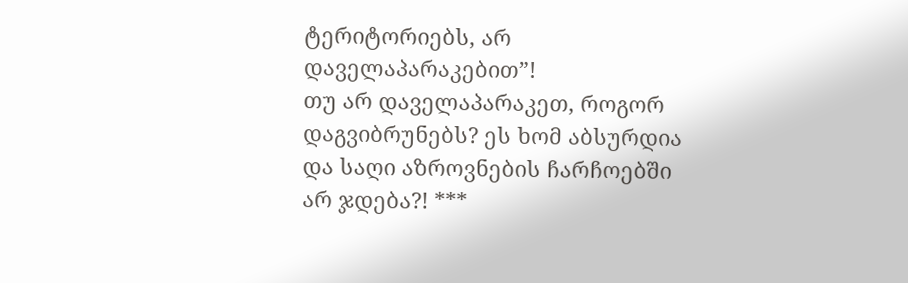ტერიტორიებს, არ დაველაპარაკებით”!
თუ არ დაველაპარაკეთ, როგორ დაგვიბრუნებს? ეს ხომ აბსურდია და საღი აზროვნების ჩარჩოებში არ ჯდება?! ***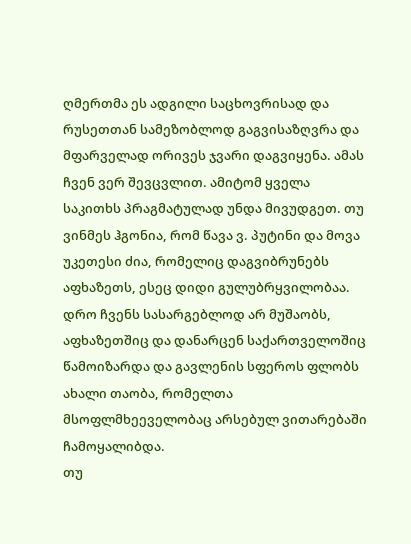ღმერთმა ეს ადგილი საცხოვრისად და რუსეთთან სამეზობლოდ გაგვისაზღვრა და მფარველად ორივეს ჯვარი დაგვიყენა. ამას ჩვენ ვერ შევცვლით. ამიტომ ყველა საკითხს პრაგმატულად უნდა მივუდგეთ. თუ ვინმეს ჰგონია, რომ წავა ვ. პუტინი და მოვა უკეთესი ძია, რომელიც დაგვიბრუნებს აფხაზეთს, ესეც დიდი გულუბრყვილობაა.
დრო ჩვენს სასარგებლოდ არ მუშაობს, აფხაზეთშიც და დანარცენ საქართველოშიც წამოიზარდა და გავლენის სფეროს ფლობს ახალი თაობა, რომელთა მსოფლმხეეველობაც არსებულ ვითარებაში ჩამოყალიბდა.
თუ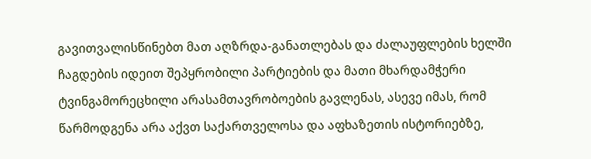გავითვალისწინებთ მათ აღზრდა-განათლებას და ძალაუფლების ხელში ჩაგდების იდეით შეპყრობილი პარტიების და მათი მხარდამჭერი ტვინგამორეცხილი არასამთავრობოების გავლენას, ასევე იმას, რომ წარმოდგენა არა აქვთ საქართველოსა და აფხაზეთის ისტორიებზე,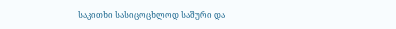საკითხი სასიცოცხლოდ საშური და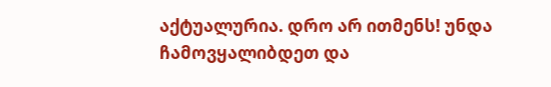აქტუალურია. დრო არ ითმენს! უნდა ჩამოვყალიბდეთ და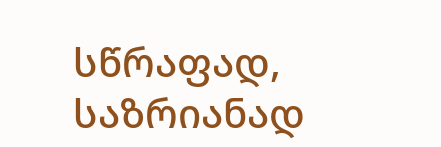სწრაფად, საზრიანად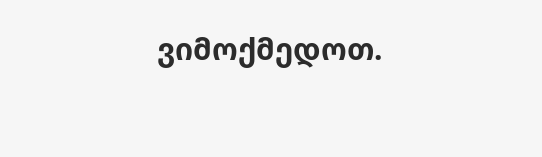ვიმოქმედოთ.